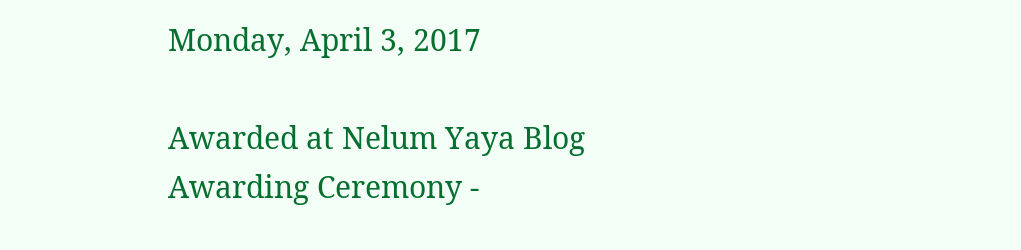Monday, April 3, 2017

Awarded at Nelum Yaya Blog Awarding Ceremony -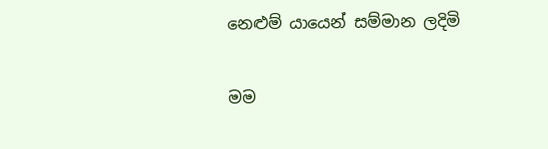නෙළුම් යායෙන් සම්මාන ලදිමි

මම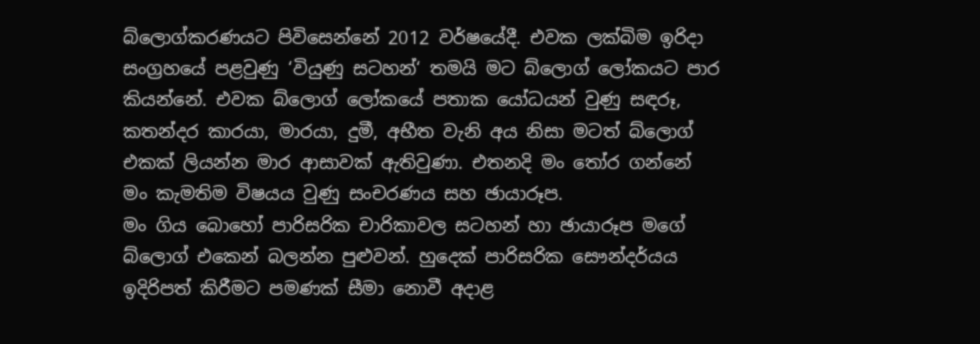බ්ලොග්කරණයට පිවිසෙන්නේ 2012 වර්ෂයේදී. එවක ලක්බිම ඉරිදා සංග්‍රහයේ පළවුණු ‘වියුණු සටහන්‘ තමයි මට බ්ලොග් ලෝකයට පාර කියන්නේ. එවක බ්ලොග් ලෝකයේ පතාක යෝධයන් වුණු සඳරූ, කතන්දර කාරයා, මාරයා, දුමී, අභීත වැනි අය නිසා මටත් බ්ලොග් එකක් ලියන්න මාර ආසාවක් ඇතිවුණා. එතනදි මං තෝර ගන්නේ මං කැමතිම විෂයය වුණු සංචරණය සහ ඡායාරූප.
මං ගිය බොහෝ පාරිසරික චාරිකාවල සටහන් හා ඡායාරූප මගේ බ්ලොග් එකෙන් බලන්න පුළුවන්. හුදෙක් පාරිසරික සෞන්දර්යය ඉදිරිපත් කිරීමට පමණක් සීමා නොවී අදාළ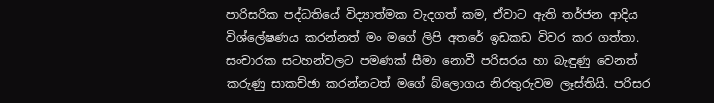පාරිසරික පද්ධතියේ විද්‍යාත්මක වැදගත් කම, ඒවාට ඇති තර්ජන ආදිය විශ්ලේෂණය කරන්නත් මං මගේ ලිපි අතරේ ඉඩකඩ විවර කර ගත්තා. සංචාරක සටහන්වලට පමණක් සීමා නොවී පරිසරය හා බැඳුණු වෙනත් කරුණු සාකච්ඡා කරන්නටත් මගේ බ්ලොගය නිරතුරුවම ලෑස්තියි. පරිසර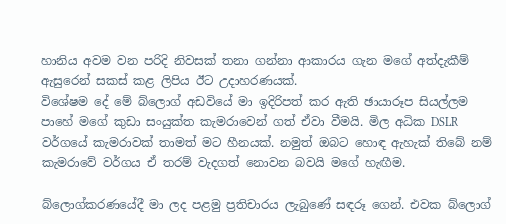හානිය අවම වන පරිදි නිවසක් තනා ගන්නා ආකාරය ගැන මගේ අත්දැකීම් ඇසුරෙන් සකස් කළ ලිපිය ඊට උදාහරණයක්.
විශේෂම දේ මේ බ්ලොග් අඩවියේ මා ඉදිරිපත් කර ඇති ඡායාරූප සියල්ලම පාහේ මගේ කුඩා සංයුක්ත කැමරාවෙන් ගත් ඒවා වීමයි. මිල අධික DSLR වර්ගයේ කැමරාවක් තාමත් මට හීනයක්. නමුත් ඔබට හොඳ ඇහැක් තිබේ නම් කැමරාවේ වර්ගය ඒ තරම් වැදගත් නොවන බවයි මගේ හැඟීම.

බ්ලොග්කරණයේදී මා ලද පළමු ප්‍රතිචාරය ලැබුණේ සඳරූ ගෙන්. එවක බ්ලොග්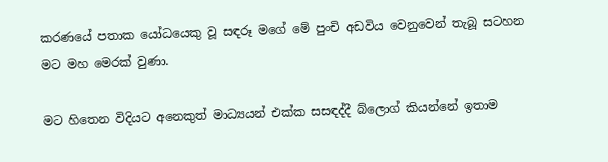කරණයේ පතාක යෝධයෙකු වූ සඳරූ මගේ මේ පුංචි අඩවිය වෙනුවෙන් තැබූ සටහන මට මහ මෙරක් වුණා.

මට හිතෙන විදියට අනෙකුත් මාධ්‍යයන් එක්ක සසඳද්දී බ්ලොග් කියන්නේ ඉතාම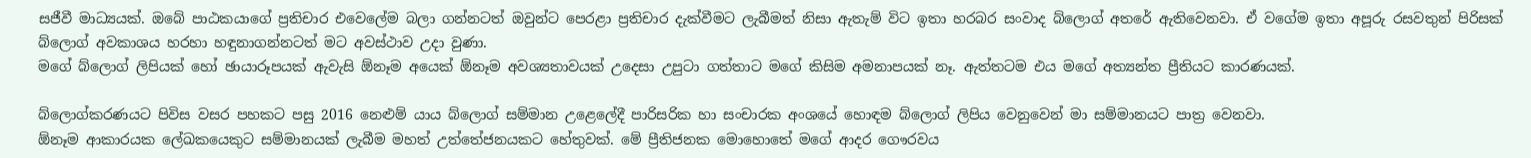සජීවී මාධ්‍යයක්. ඔබේ පාඨකයාගේ ප්‍රතිචාර එවෙලේම බලා ගන්නටත් ඔවුන්ට පෙරළා ප්‍රතිචාර දැක්වීමට ලැබීමත් නිසා ඇතැම් විට ඉතා හරබර සංවාද බ්ලොග් අතරේ ඇතිවෙනවා. ඒ වගේම ඉතා අපූරු රසවතුන් පිරිසක් බ්ලොග් අවකාශය හරහා හඳුනාගන්නටත් මට අවස්ථාව උදා වුණා.
මගේ බ්ලොග් ලිපියක් හෝ ඡායාරූපයක් ඇවැසි ඕනෑම අයෙක් ඕනෑම අවශ්‍යතාවයක් උදෙසා උපුටා ගත්තාට මගේ කිසිම අමනාපයක් නෑ. ඇත්තටම එය මගේ අත්‍යන්ත ප්‍රීතියට කාරණයක්.

බ්ලොග්කරණයට පිවිස වසර පහකට පසු 2016 නෙළුම් යාය බ්ලොග් සම්මාන උළෙලේදී පාරිසරික හා සංචාරක අංශයේ හොඳම බ්ලොග් ලිපිය වෙනුවෙන් මා සම්මානයට පාත්‍ර වෙනවා.
ඕනෑම ආකාරයක ලේඛකයෙකුට සම්මානයක් ලැබීම මහත් උත්තේජනයකට හේතුවක්. මේ ප්‍රීතිජනක මොහොතේ මගේ ආදර ගෞරවය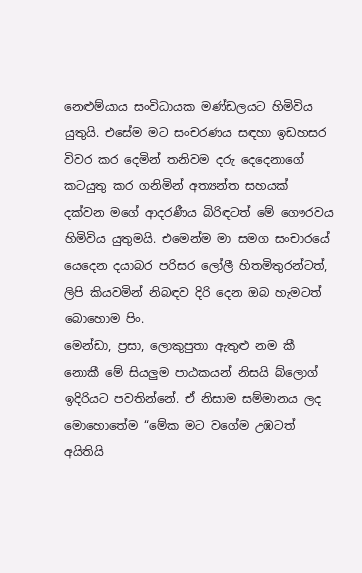නෙළුම්යාය සංවිධායක මණ්ඩලයට හිමිවිය යුතුයි. එසේම මට සංචරණය සඳහා ඉඩහසර විවර කර දෙමින් තනිවම දරු දෙදෙනාගේ කටයුතු කර ගනිමින් අත්‍යන්ත සහයක් දක්වන මගේ ආදරණීය බිරිඳටත් මේ ගෞරවය හිමිවිය යුතුමයි. එමෙන්ම මා සමග සංචාරයේ යෙදෙන දයාබර පරිසර ලෝලී හිතමිතුරන්ටත්, ලිපි කියවමින් නිබඳව දිරි දෙන ඔබ හැමටත් බොහොම පිං.
මෙන්ඩා, ප්‍රසා, ලොකුපුතා ඇතුළු නම කී නොකී මේ සියලුම පාඨකයන් නිසයි බ්ලොග් ඉදිරියට පවතින්නේ. ඒ නිසාම සම්මානය ලද මොහොතේම “මේක මට වගේම උඹටත් අයිතියි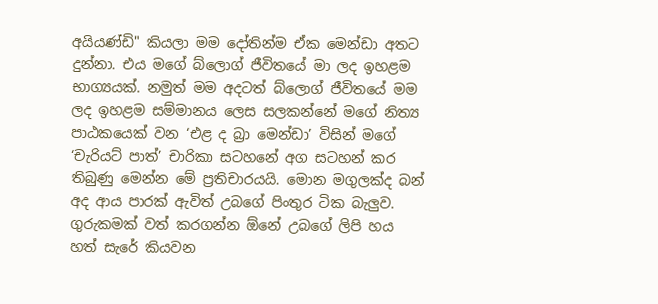අයියණ්ඩි" කියලා මම දෝතින්ම ඒක මෙන්ඩා අතට දුන්නා. එය මගේ බ්ලොග් ජීවිතයේ මා ලද ඉහළම භාග්‍යයක්. නමුත් මම අදටත් බ්ලොග් ජීවිතයේ මම ලද ඉහළම සම්මානය ලෙස සලකන්නේ මගේ නිත්‍ය පාඨකයෙක් වන ‘එළ ද බ්‍රා මෙන්ඩා’ විසින් මගේ ‘චැරියට් පාත්’ චාරිකා සටහනේ අග සටහන් කර තිබුණු මෙන්න මේ ප්‍රතිචාරයයි. මොන මගුලක්ද බන් අද ආය පාරක් ඇවිත් උබගේ පිංතුර ටික බැලුව. ගුරුකමක් වත් කරගන්න ඕනේ උබගේ ලිපි හය හත් සැරේ කියවන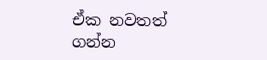ඒක නවතත් ගන්න